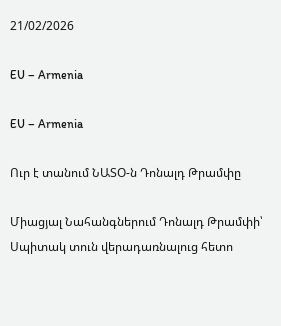21/02/2026

EU – Armenia

EU – Armenia

Ուր է տանում ՆԱՏՕ-ն Դոնալդ Թրամփը

Միացյալ Նահանգներում Դոնալդ Թրամփի՝ Սպիտակ տուն վերադառնալուց հետո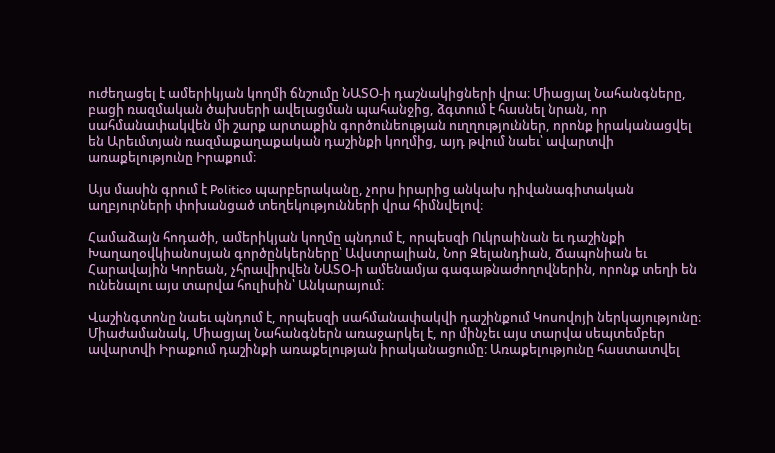ուժեղացել է ամերիկյան կողմի ճնշումը ՆԱՏՕ-ի դաշնակիցների վրա։ Միացյալ Նահանգները, բացի ռազմական ծախսերի ավելացման պահանջից, ձգտում է հասնել նրան, որ սահմանափակվեն մի շարք արտաքին գործունեության ուղղություններ, որոնք իրականացվել են Արեւմտյան ռազմաքաղաքական դաշինքի կողմից, այդ թվում նաեւ՝ ավարտվի առաքելությունը Իրաքում։

Այս մասին գրում է Politico պարբերականը, չորս իրարից անկախ դիվանագիտական աղբյուրների փոխանցած տեղեկությունների վրա հիմնվելով։

Համաձայն հոդածի, ամերիկյան կողմը պնդում է, որպեսզի Ուկրաինան եւ դաշինքի Խաղաղօվկիանոսյան գործընկերները՝ Ավստրալիան, Նոր Զելանդիան, Ճապոնիան եւ Հարավային Կորեան, չհրավիրվեն ՆԱՏՕ-ի ամենամյա գագաթնաժողովներին, որոնք տեղի են ունենալու այս տարվա հուլիսին՝ Անկարայում։

Վաշինգտոնը նաեւ պնդում է, որպեսզի սահմանափակվի դաշինքում Կոսովոյի ներկայությունը։ Միաժամանակ, Միացյալ Նահանգներն առաջարկել է, որ մինչեւ այս տարվա սեպտեմբեր ավարտվի Իրաքում դաշինքի առաքելության իրականացումը։ Առաքելությունը հաստատվել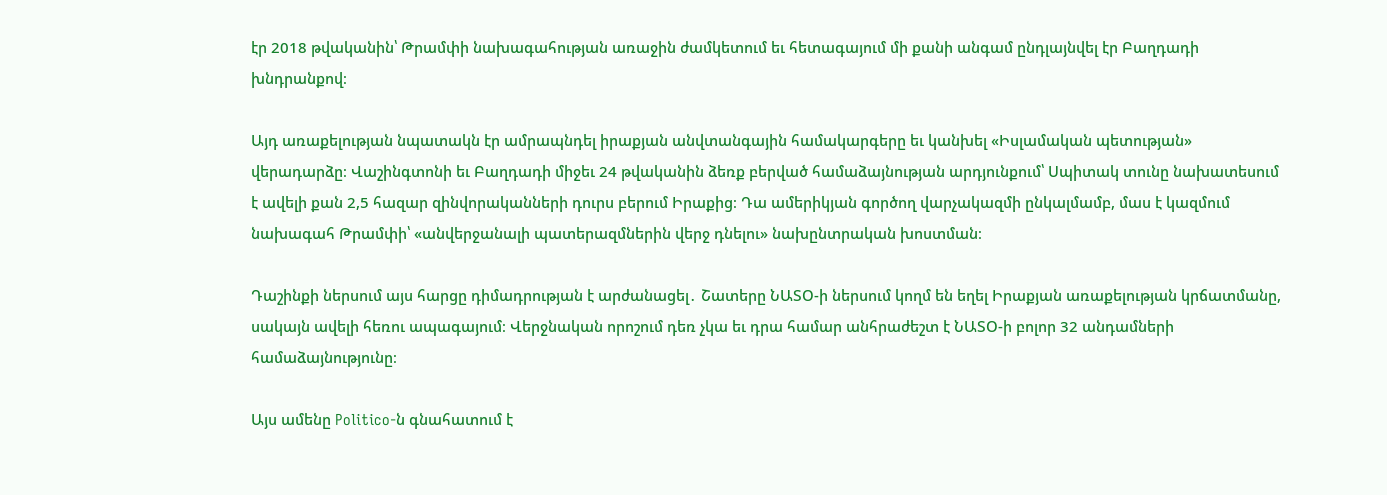էր 2018 թվականին՝ Թրամփի նախագահության առաջին ժամկետում եւ հետագայում մի քանի անգամ ընդլայնվել էր Բաղդադի խնդրանքով։

Այդ առաքելության նպատակն էր ամրապնդել իրաքյան անվտանգային համակարգերը եւ կանխել «Իսլամական պետության» վերադարձը։ Վաշինգտոնի եւ Բաղդադի միջեւ 24 թվականին ձեռք բերված համաձայնության արդյունքում՝ Սպիտակ տունը նախատեսում է ավելի քան 2,5 հազար զինվորականների դուրս բերում Իրաքից։ Դա ամերիկյան գործող վարչակազմի ընկալմամբ, մաս է կազմում նախագահ Թրամփի՝ «անվերջանալի պատերազմներին վերջ դնելու» նախընտրական խոստման։

Դաշինքի ներսում այս հարցը դիմադրության է արժանացել․ Շատերը ՆԱՏՕ-ի ներսում կողմ են եղել Իրաքյան առաքելության կրճատմանը, սակայն ավելի հեռու ապագայում։ Վերջնական որոշում դեռ չկա եւ դրա համար անհրաժեշտ է ՆԱՏՕ-ի բոլոր 32 անդամների համաձայնությունը։

Այս ամենը Politico-ն գնահատում է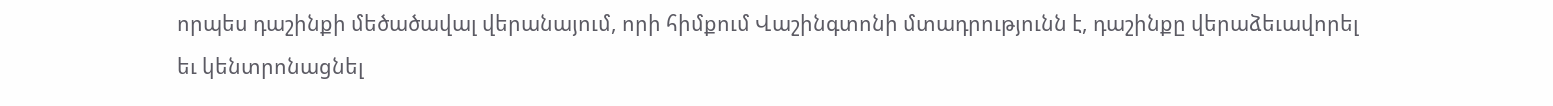որպես դաշինքի մեծածավալ վերանայում, որի հիմքում Վաշինգտոնի մտադրությունն է, դաշինքը վերաձեւավորել եւ կենտրոնացնել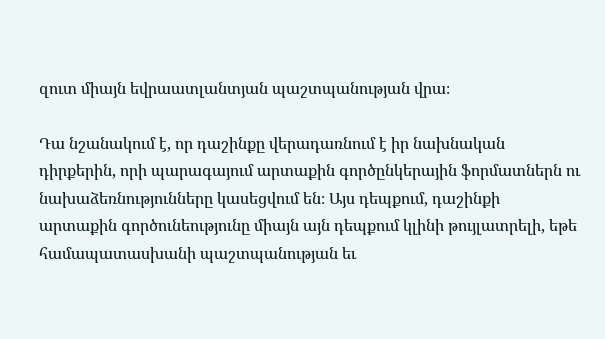զուտ միայն եվրաատլանտյան պաշտպանության վրա։

Դա նշանակում է, որ դաշինքը վերադառնում է իր նախնական դիրքերին, որի պարագայում արտաքին գործընկերային ֆորմատներն ու նախաձեռնությունները կասեցվում են։ Այս դեպքում, դաշինքի արտաքին գործունեությունը միայն այն դեպքում կլինի թույլատրելի, եթե համապատասխանի պաշտպանության եւ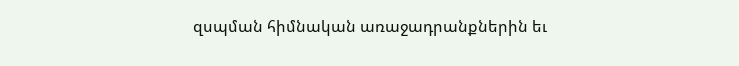զսպման հիմնական առաջադրանքներին եւ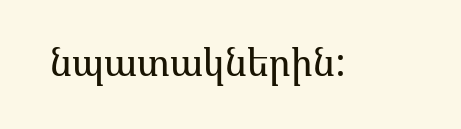նպատակներին: